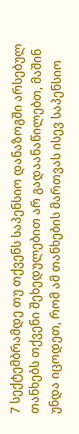7 სექტემბრამდე თუ თქვენს საპენსიო დანაზოგში არსებულ თანხებს თქვენი შეხედულებით არ გადაანაწილებთ, მაშინ უნდა იცოდეთ, რომ ამ თანხების მართვას ისევ საპენსიო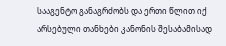სააგენტო განაგრძობს და ერთი წლით იქ არსებული თანხები კანონის შესაბამისად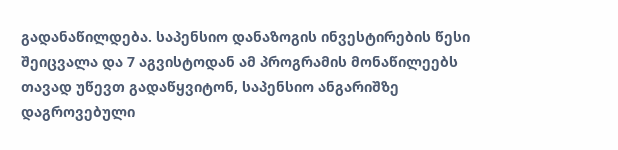გადანაწილდება. საპენსიო დანაზოგის ინვესტირების წესი შეიცვალა და 7 აგვისტოდან ამ პროგრამის მონაწილეებს თავად უწევთ გადაწყვიტონ, საპენსიო ანგარიშზე დაგროვებული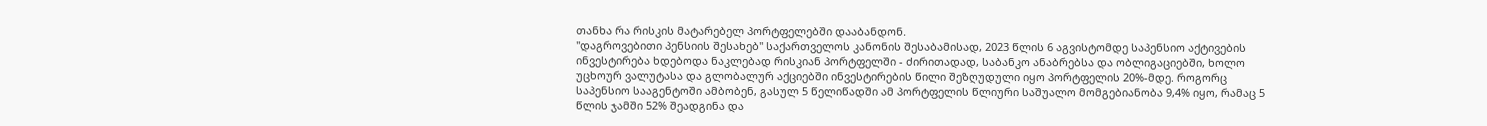თანხა რა რისკის მატარებელ პორტფელებში დააბანდონ.
"დაგროვებითი პენსიის შესახებ" საქართველოს კანონის შესაბამისად, 2023 წლის 6 აგვისტომდე საპენსიო აქტივების ინვესტირება ხდებოდა ნაკლებად რისკიან პორტფელში - ძირითადად, საბანკო ანაბრებსა და ობლიგაციებში, ხოლო უცხოურ ვალუტასა და გლობალურ აქციებში ინვესტირების წილი შეზღუდული იყო პორტფელის 20%-მდე. როგორც საპენსიო სააგენტოში ამბობენ, გასულ 5 წელიწადში ამ პორტფელის წლიური საშუალო მომგებიანობა 9,4% იყო, რამაც 5 წლის ჯამში 52% შეადგინა და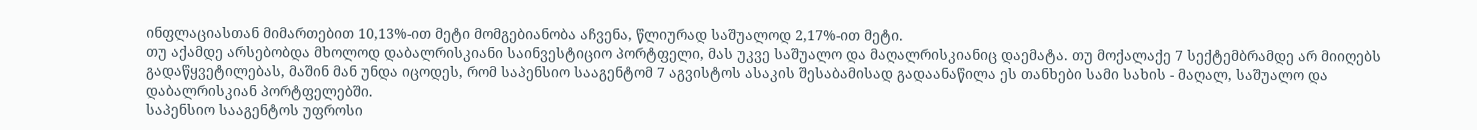ინფლაციასთან მიმართებით 10,13%-ით მეტი მომგებიანობა აჩვენა, წლიურად საშუალოდ 2,17%-ით მეტი.
თუ აქამდე არსებობდა მხოლოდ დაბალრისკიანი საინვესტიციო პორტფელი, მას უკვე საშუალო და მაღალრისკიანიც დაემატა. თუ მოქალაქე 7 სექტემბრამდე არ მიიღებს გადაწყვეტილებას, მაშინ მან უნდა იცოდეს, რომ საპენსიო სააგენტომ 7 აგვისტოს ასაკის შესაბამისად გადაანაწილა ეს თანხები სამი სახის - მაღალ, საშუალო და დაბალრისკიან პორტფელებში.
საპენსიო სააგენტოს უფროსი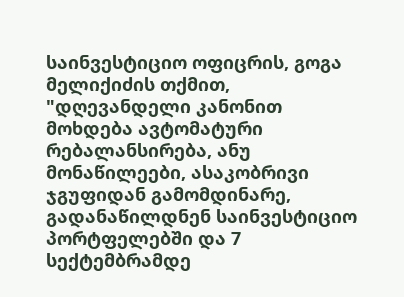საინვესტიციო ოფიცრის, გოგა მელიქიძის თქმით, "დღევანდელი კანონით მოხდება ავტომატური რებალანსირება, ანუ მონაწილეები, ასაკობრივი ჯგუფიდან გამომდინარე, გადანაწილდნენ საინვესტიციო პორტფელებში და 7 სექტემბრამდე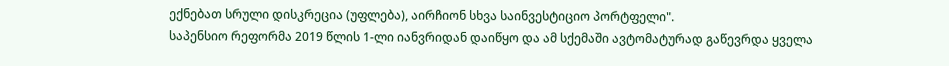ექნებათ სრული დისკრეცია (უფლება), აირჩიონ სხვა საინვესტიციო პორტფელი".
საპენსიო რეფორმა 2019 წლის 1-ლი იანვრიდან დაიწყო და ამ სქემაში ავტომატურად გაწევრდა ყველა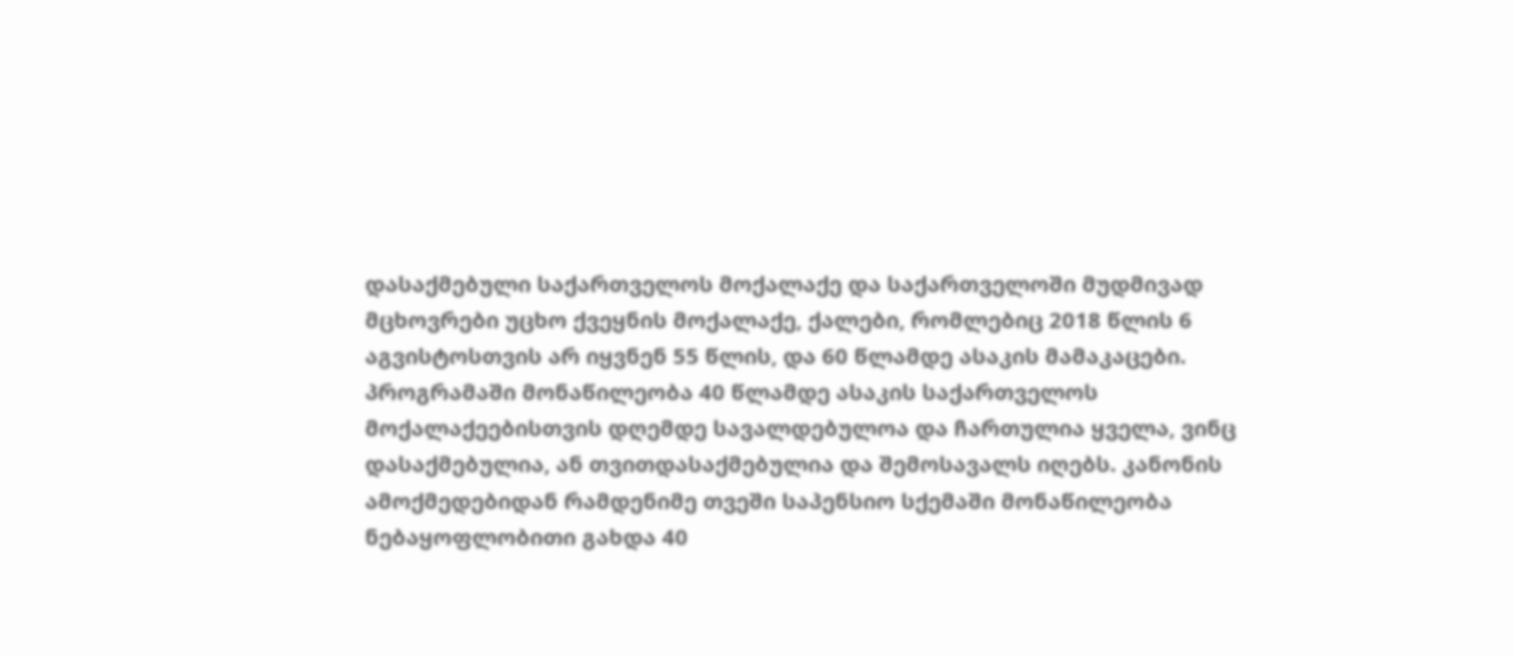დასაქმებული საქართველოს მოქალაქე და საქართველოში მუდმივად მცხოვრები უცხო ქვეყნის მოქალაქე, ქალები, რომლებიც 2018 წლის 6 აგვისტოსთვის არ იყვნენ 55 წლის, და 60 წლამდე ასაკის მამაკაცები. პროგრამაში მონაწილეობა 40 წლამდე ასაკის საქართველოს მოქალაქეებისთვის დღემდე სავალდებულოა და ჩართულია ყველა, ვინც დასაქმებულია, ან თვითდასაქმებულია და შემოსავალს იღებს. კანონის ამოქმედებიდან რამდენიმე თვეში საპენსიო სქემაში მონაწილეობა ნებაყოფლობითი გახდა 40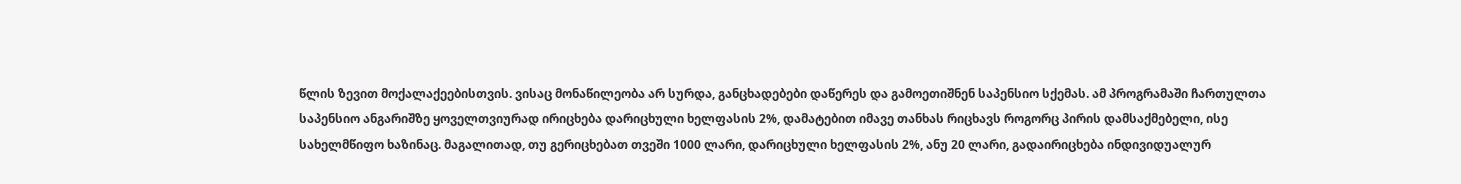წლის ზევით მოქალაქეებისთვის. ვისაც მონაწილეობა არ სურდა, განცხადებები დაწერეს და გამოეთიშნენ საპენსიო სქემას. ამ პროგრამაში ჩართულთა საპენსიო ანგარიშზე ყოველთვიურად ირიცხება დარიცხული ხელფასის 2%, დამატებით იმავე თანხას რიცხავს როგორც პირის დამსაქმებელი, ისე სახელმწიფო ხაზინაც. მაგალითად, თუ გერიცხებათ თვეში 1000 ლარი, დარიცხული ხელფასის 2%, ანუ 20 ლარი, გადაირიცხება ინდივიდუალურ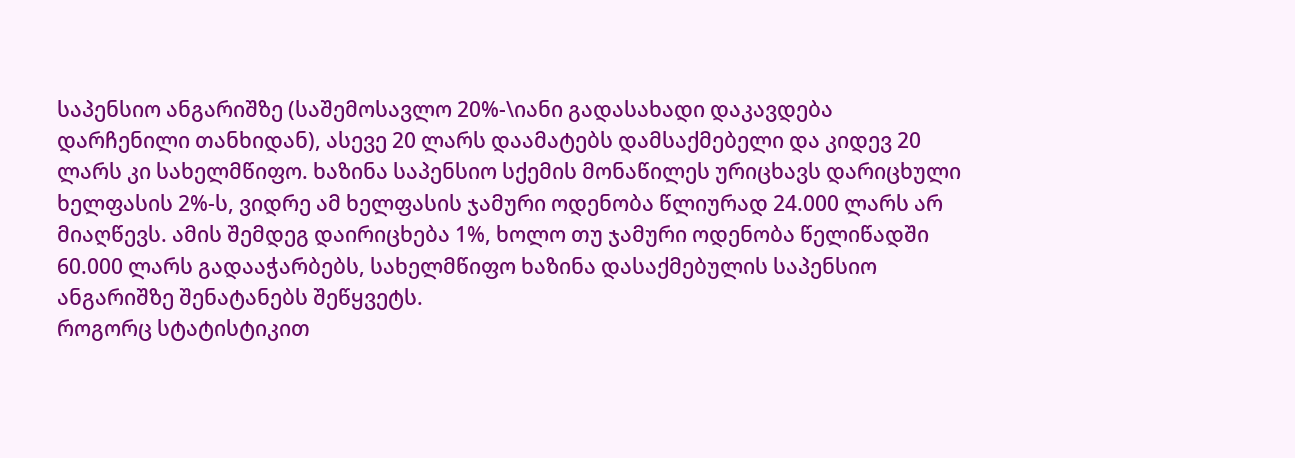საპენსიო ანგარიშზე (საშემოსავლო 20%-\იანი გადასახადი დაკავდება დარჩენილი თანხიდან), ასევე 20 ლარს დაამატებს დამსაქმებელი და კიდევ 20 ლარს კი სახელმწიფო. ხაზინა საპენსიო სქემის მონაწილეს ურიცხავს დარიცხული ხელფასის 2%-ს, ვიდრე ამ ხელფასის ჯამური ოდენობა წლიურად 24.000 ლარს არ მიაღწევს. ამის შემდეგ დაირიცხება 1%, ხოლო თუ ჯამური ოდენობა წელიწადში 60.000 ლარს გადააჭარბებს, სახელმწიფო ხაზინა დასაქმებულის საპენსიო ანგარიშზე შენატანებს შეწყვეტს.
როგორც სტატისტიკით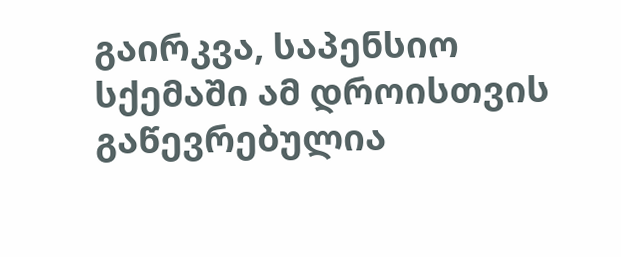გაირკვა, საპენსიო სქემაში ამ დროისთვის გაწევრებულია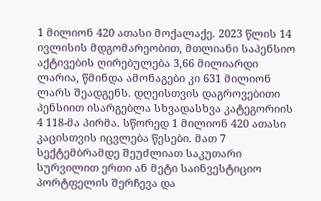1 მილიონ 420 ათასი მოქალაქე. 2023 წლის 14 ივლისის მდგომარეობით, მთლიანი საპენსიო აქტივების ღირებულება 3,66 მილიარდი ლარია, წმინდა ამონაგები კი 631 მილიონ ლარს შეადგენს. დღეისთვის დაგროვებითი პენსიით ისარგებლა სხვადასხვა კატეგორიის 4 118-მა პირმა. სწორედ 1 მილიონ 420 ათასი კაცისთვის იცვლება წესები. მათ 7 სექტემბრამდე შეუძლიათ საკუთარი სურვილით ერთი ან მეტი საინვესტიციო პორტფელის შერჩევა და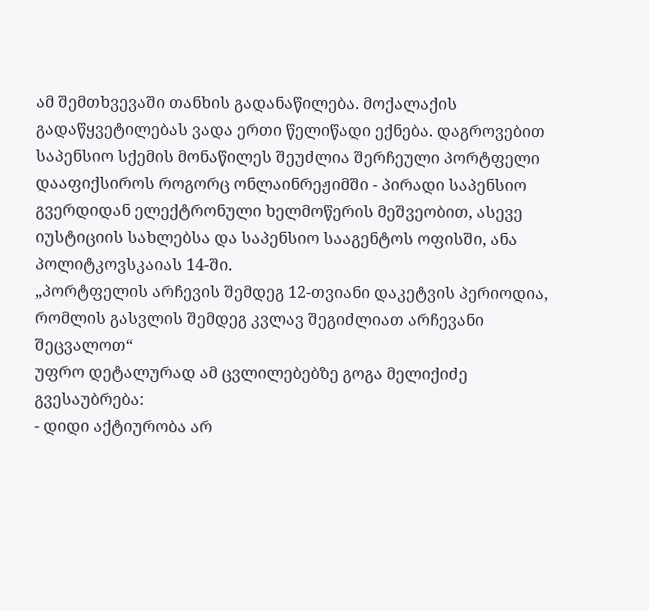ამ შემთხვევაში თანხის გადანაწილება. მოქალაქის გადაწყვეტილებას ვადა ერთი წელიწადი ექნება. დაგროვებით საპენსიო სქემის მონაწილეს შეუძლია შერჩეული პორტფელი დააფიქსიროს როგორც ონლაინრეჟიმში - პირადი საპენსიო გვერდიდან ელექტრონული ხელმოწერის მეშვეობით, ასევე იუსტიციის სახლებსა და საპენსიო სააგენტოს ოფისში, ანა პოლიტკოვსკაიას 14-ში.
„პორტფელის არჩევის შემდეგ 12-თვიანი დაკეტვის პერიოდია, რომლის გასვლის შემდეგ კვლავ შეგიძლიათ არჩევანი შეცვალოთ“
უფრო დეტალურად ამ ცვლილებებზე გოგა მელიქიძე გვესაუბრება:
- დიდი აქტიურობა არ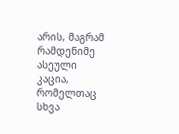არის, მაგრამ რამდენიმე ასეული კაცია, რომელთაც სხვა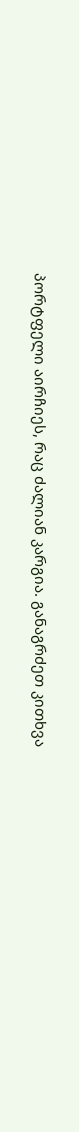პორტფელი აირჩიეს, რაც ძალიან კარგია. განაგრძეთ კითხვა